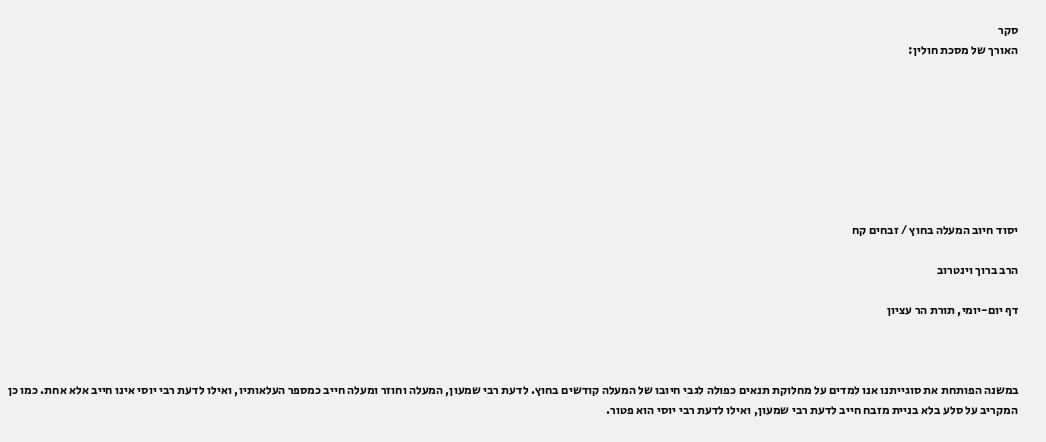סקר
האורך של מסכת חולין:








יסוד חיוב המעלה בחוץ / זבחים קח

הרב ברוך וינטרוב

דף יום-יומי, תורת הר עציון



במשנה הפותחת את סוגייתנו אנו למדים על מחלוקת תנאים כפולה לגבי חיובו של המעלה קודשים בחוץ. לדעת רבי שמעון, המעלה וחוזר ומעלה חייב כמספר העלאותיו, ואילו לדעת רבי יוסי אינו חייב אלא אחת. כמו כן המקריב על סלע בלא בניית מזבח חייב לדעת רבי שמעון, ואילו לדעת רבי יוסי הוא פטור.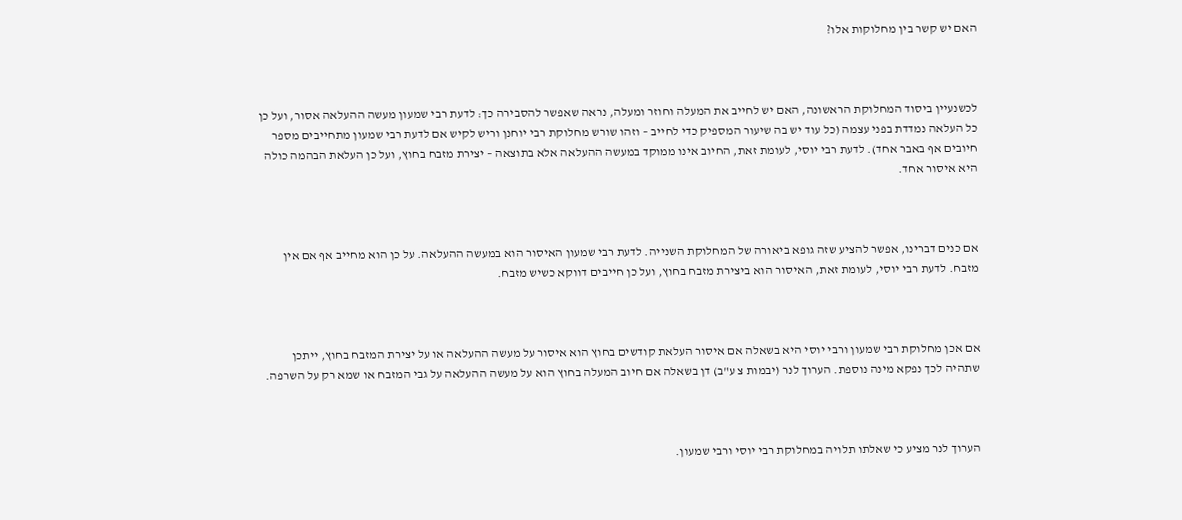האם יש קשר בין מחלוקות אלו?



לכשנעיין ביסוד המחלוקת הראשונה, האם יש לחייב את המעלה וחוזר ומעלה, נראה שאפשר להסבירה כך: לדעת רבי שמעון מעשה ההעלאה אסור, ועל כן כל העלאה נמדדת בפני עצמה (כל עוד יש בה שיעור המספיק כדי לחייב – וזהו שורש מחלוקת רבי יוחנן וריש לקיש אם לדעת רבי שמעון מתחייבים מספר חיובים אף באבר אחד). לדעת רבי יוסי, לעומת זאת, החיוב אינו ממוקד במעשה ההעלאה אלא בתוצאה – יצירת מזבח בחוץ, ועל כן העלאת הבהמה כולה היא איסור אחד.



אם כנים דברינו, אפשר להציע שזה גופא ביאורה של המחלוקת השנייה. לדעת רבי שמעון האיסור הוא במעשה ההעלאה. על כן הוא מחייב אף אם אין מזבח. לדעת רבי יוסי, לעומת זאת, האיסור הוא ביצירת מזבח בחוץ, ועל כן חייבים דווקא כשיש מזבח.



אם אכן מחלוקת רבי שמעון ורבי יוסי היא בשאלה אם איסור העלאת קודשים בחוץ הוא איסור על מעשה ההעלאה או על יצירת המזבח בחוץ, ייתכן שתהיה לכך נפקא מינה נוספת. הערוך לנר (יבמות צ ע"ב) דן בשאלה אם חיוב המעלה בחוץ הוא על מעשה ההעלאה על גבי המזבח או שמא רק על השרפה.



הערוך לנר מציע כי שאלתו תלויה במחלוקת רבי יוסי ורבי שמעון.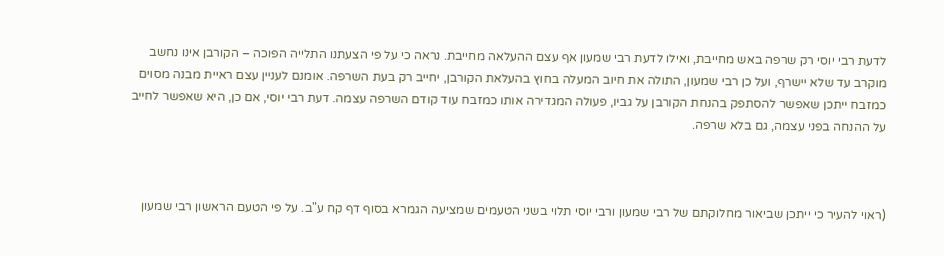לדעת רבי יוסי רק שרפה באש מחייבת, ואילו לדעת רבי שמעון אף עצם ההעלאה מחייבת. נראה כי על פי הצעתנו התלייה הפוכה – הקורבן אינו נחשב מוקרב עד שלא יישרף, ועל כן רבי שמעון, התולה את חיוב המעלה בחוץ בהעלאת הקורבן, יחייב רק בעת השרפה. אומנם לעניין עצם ראיית מבנה מסוים כמזבח ייתכן שאפשר להסתפק בהנחת הקורבן על גביו, פעולה המגדירה אותו כמזבח עוד קודם השרפה עצמה. דעת רבי יוסי, אם כן, היא שאפשר לחייב על ההנחה בפני עצמה, גם בלא שרפה.



(ראוי להעיר כי ייתכן שביאור מחלוקתם של רבי שמעון ורבי יוסי תלוי בשני הטעמים שמציעה הגמרא בסוף דף קח ע"ב. על פי הטעם הראשון רבי שמעון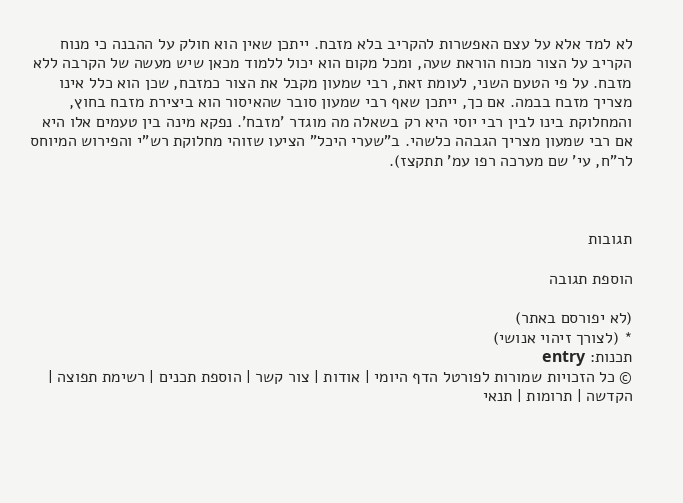לא למד אלא על עצם האפשרות להקריב בלא מזבח. ייתכן שאין הוא חולק על ההבנה כי מנוח הקריב על הצור מכוח הוראת שעה, ומכל מקום הוא יכול ללמוד מכאן שיש מעשה של הקרבה ללא מזבח. על פי הטעם השני, לעומת זאת, רבי שמעון מקבל את הצור כמזבח, שכן הוא כלל אינו מצריך מזבח בבמה. אם כך, ייתכן שאף רבי שמעון סובר שהאיסור הוא ביצירת מזבח בחוץ, והמחלוקת בינו לבין רבי יוסי היא רק בשאלה מה מוגדר 'מזבח'. נפקא מינה בין טעמים אלו היא אם רבי שמעון מצריך הגבהה כלשהי. ב"שערי היכל" הציעו שזוהי מחלוקת רש"י והפירוש המיוחס לר"ח, עי' שם מערכה רפו עמ' תתקצז).



תגובות

הוספת תגובה

(לא יפורסם באתר)
* (לצורך זיהוי אנושי)
תכנות: entry
© כל הזכויות שמורות לפורטל הדף היומי | אודות | צור קשר | הוספת תכנים | רשימת תפוצה | הקדשה | תרומות | תנאי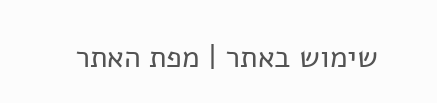שימוש באתר | מפת האתר